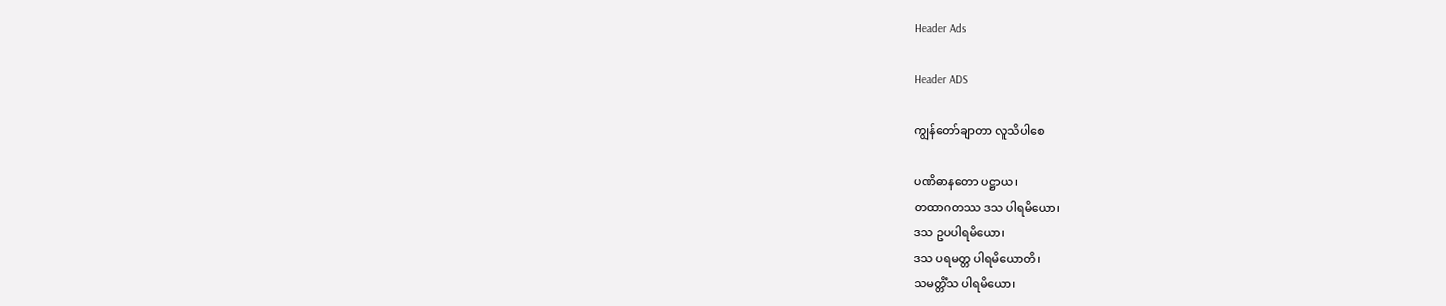Header Ads

Header ADS

ကျွန်တော်ချာတာ လူသိပါစေ

ပဏိဓာနတော ပဋ္ဌာယ၊
တထာဂတဿ ဒသ ပါရမိယော၊
ဒသ ဥပပါရမိယော၊
ဒသ ပရမတ္တ ပါရမိယောတိ၊
သမတ္တိံသ ပါရမိယော၊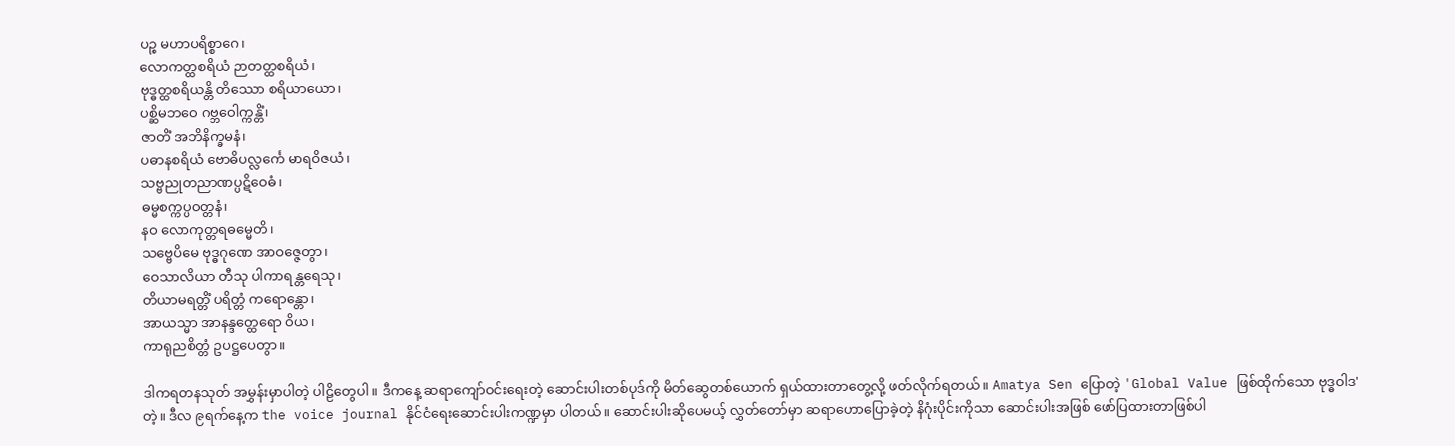ပဉ္စ မဟာပရိစ္စာဂေ၊
လောကတ္ထစရိယံ ဉာတတ္ထစရိယံ၊
ဗုဒ္ဓတ္ထစရိယန္တိ တိဿော စရိယာယော၊
ပစ္ဆိမဘဝေ ဂဗ္ဘဝေါက္ကန္တိံ၊
ဇာတိံ အဘိနိက္ခမနံ၊
ပဓာနစရိယံ ဗောဓိပလ္လင်္ကေ မာရဝိဇယံ၊
သဗ္ဗညုတညာဏပ္ပဋိဝေဓံ၊
ဓမ္မစက္ကပ္ပဝတ္တနံ၊
နဝ လောကုတ္တရဓမ္မေတိ၊
သဗ္ဗေပိမေ ဗုဒ္ဓဂုဏေ အာဝဇ္ဇေတွာ၊
ဝေသာလိယာ တီသု ပါကာရန္တရေသု၊
တိယာမရတ္တိံ ပရိတ္တံ ကရောန္တော၊
အာယသ္မာ အာနန္ဒတ္ထေရော ဝိယ၊
ကာရုညစိတ္တံ ဥပဋ္ဌပေတွာ။

ဒါကရတနသုတ် အမွှန်းမှာပါတဲ့ ပါဠိတွေပါ။ ဒီကနေ့ ဆရာကျော်ဝင်းရေးတဲ့ ဆောင်းပါးတစ်ပုဒ်ကို မိတ်ဆွေတစ်‌ယောက် ရှယ်ထားတာတွေ့လို့ ဖတ်လိုက်ရတယ်။ Amatya Sen ပြောတဲ့ 'Global Value ဖြစ်ထိုက်သော ဗုဒ္ဓဝါဒ'တဲ့။ ဒီလ ၉ရက်နေ့က the voice journal နိုင်ငံရေးဆောင်းပါးကဏ္ဍမှာ ပါတယ်။ ဆောင်းပါးဆိုပေမယ့် လွှတ်တော်မှာ ဆရာဟောပြောခဲ့တဲ့ နိဂုံးပိုင်းကိုသာ ဆောင်းပါးအဖြစ် ဖော်ပြထားတာဖြစ်ပါ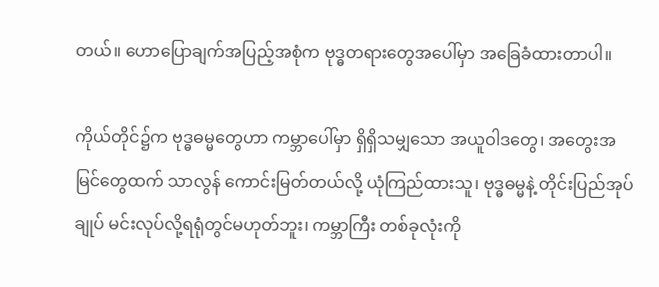တယ်။ ဟောပြောချက်အပြည့်အစုံက ဗုဒ္ဓတရားတွေအပေါ်မှာ အခြေခံထားတာပါ။

ကိုယ်တိုင်၌က ဗုဒ္ဓဓမ္မတွေဟာ ကမ္ဘာပေါ်မှာ ရှိရှိသမျှသော အယူဝါဒတွေ၊ အတွေးအမြင်တွေထက် သာလွန် ကောင်းမြတ်တယ်လို့ ယုံကြည်ထားသူ၊ ဗုဒ္ဓဓမ္မနဲ့ တိုင်းပြည်အုပ်ချုပ် မင်းလုပ်လို့ရရုံတွင်မဟုတ်ဘူး၊ ကမ္ဘာကြီး တစ်ခုလုံးကို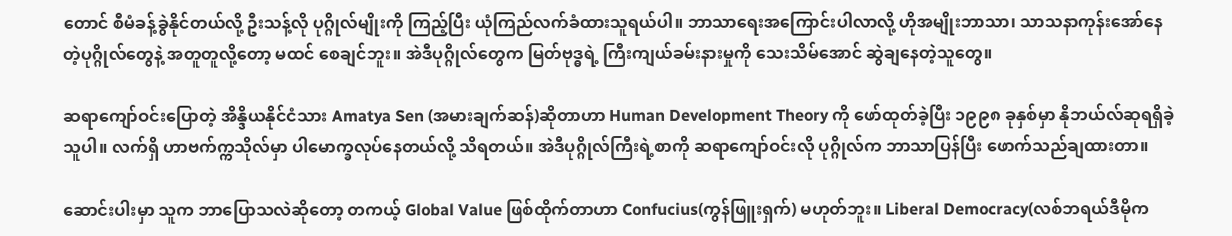တောင် စီမံခန့်ခွဲနိုင်တယ်လို့ ဦးသန့်လို ပုဂ္ဂိုလ်မျိုးကို ကြည့်ပြီး ယုံကြည်လက်ခံထားသူရယ်ပါ။ ဘာသာရေးအကြောင်းပါလာလို့ ဟိုအမျိုးဘာသာ၊ သာသနာကုန်းအော်နေတဲ့ပုဂ္ဂိုလ်တွေနဲ့ အတူတူလို့တော့ မထင် စေချင်ဘူး။ အဲဒီပုဂ္ဂိုလ်တွေက မြတ်ဗုဒ္ဓရဲ့ ကြီးကျယ်ခမ်းနားမှုကို သေးသိမ်အောင် ဆွဲချနေတဲ့သူတွေ။

ဆရာကျော်ဝင်းပြောတဲ့ အိန္ဒိယနိုင်ငံသား Amatya Sen (အမားချက်ဆန်)ဆိုတာဟာ Human Development Theory ကို ဖော်ထုတ်ခဲ့ပြီး ၁၉၉၈ ခုနှစ်မှာ နိုဘယ်လ်ဆုရရှိခဲ့သူပါ။ လက်ရှိ ဟာဗက်က္ကသိုလ်မှာ ပါမောက္ခလုပ်နေတယ်လို့ သိရတယ်။ အဲဒီပုဂ္ဂိုလ်ကြီးရဲ့စာကို ဆရာကျော်ဝင်းလို ပုဂ္ဂိုလ်က ဘာသာပြန်ပြီး ဖောက်သည်ချထားတာ။

ဆောင်းပါးမှာ သူက ဘာပြောသလဲဆိုတော့ တကယ့် Global Value ဖြစ်ထိုက်တာဟာ Confucius(ကွန်ဖြူးရှက်) မဟုတ်ဘူး။ Liberal Democracy(လစ်ဘရယ်ဒီမိုက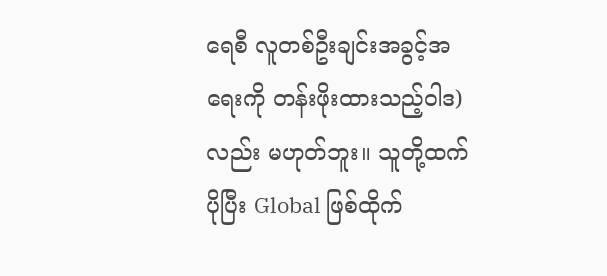ရေစီ လူတစ်ဦးချင်းအခွင့်အရေးကို တန်းဖိုးထားသည့်ဝါဒ) လည်း မဟုတ်ဘူး။ သူတို့ထက် ပိုပြီး Global ဖြစ်ထိုက်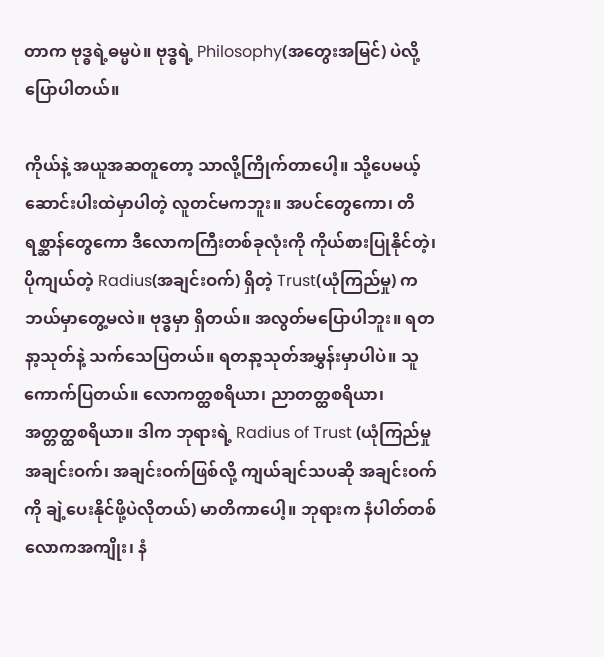တာက ဗုဒ္ဓရဲ့ဓမ္မပဲ။ ဗုဒ္ဓရဲ့ Philosophy(အတွေးအမြင်) ပဲလို့ ပြောပါတယ်။

ကိုယ်နဲ့ အယူအဆတူတော့ သာလို့ကြိုက်တာပေါ့။ သို့ပေမယ့် ဆောင်းပါးထဲမှာပါတဲ့ လူတင်မကဘူး။ အပင်တွေကော၊ တိရစ္ဆာန်တွေကော ဒီလောကကြီးတစ်ခုလုံးကို ကိုယ်စားပြုနိုင်တဲ့၊ ပိုကျယ်တဲ့ Radius(အချင်းဝက်) ရှိတဲ့ Trust(ယုံကြည်မှု) က ဘယ်မှာတွေ့မလဲ။ ဗုဒ္ဓမှာ ရှိတယ်။ အလွတ်မပြောပါဘူး။ ရတနာ့သုတ်နဲ့ သက်သေပြတယ်။ ရတနာ့သုတ်အမွှန်းမှာပါပဲ။ သူကောက်ပြတယ်။ လောကတ္ထစရိယာ၊ ညာတတ္ထစရိယာ၊ အတ္တတ္ထစရိယာ။ ဒါက ဘုရားရဲ့ Radius of Trust (ယုံကြည်မှုအချင်းဝက်၊ အချင်းဝက်ဖြစ်လို့ ကျယ်ချင်သပဆို အချင်းဝက်ကို ချဲ့ပေးနိုင်ဖို့ပဲလိုတယ်) မာတိကာပေါ့။ ဘုရားက နံပါတ်တစ် လောကအကျိုး၊ နံ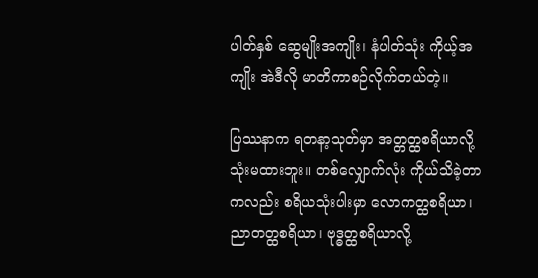ပါတ်နှစ် ဆွေမျိုးအကျိုး၊ နံပါတ်သုံး ကိုယ့်အကျိုး အဲဒီလို မာတိကာစဉ်လိုက်တယ်တဲ့။

ပြဿနာက ရတနာ့သုတ်မှာ အတ္တတ္ထစရိယာလို့ သုံးမထားဘူး။ တစ်လျှောက်လုံး ကိုယ်သိခဲ့တာကလည်း စရိယသုံးပါးမှာ လောကတ္ထစရိယာ၊ ညာတတ္ထစရိယာ၊ ဗုဒ္ဓတ္ထစရိယာလို့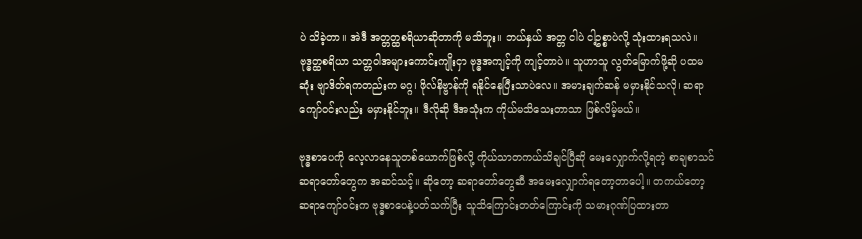ပဲ သိခဲ့တာ။ အဲဒီ အတ္တတ္ထစရိယာဆိုတာကို မသိဘူး။ ဘယ်နှယ် အတ္တ ငါပဲ ငါ့ဥစ္စာပဲလို့ သုံးထားရသလဲ။ ဗုဒ္ဓတ္ထစရိယာ သတ္တဝါအများကောင်းကျိုးငှာ ဗုဒ္ဓအကျင့်ကို ကျင့်တာပဲ။ သူဟာသူ လွတ်မြောက်ဖို့ဆို ပထမဆုံး ဗျာဒိတ်ရကတည်းက မဂ္ဂ၊ ဖိုလ်နိဗ္ဗာန်ကို ရနိုင်နေပြီးသာပဲလေ။ အမားချက်ဆန် မမှားနိုင်သလို၊ ဆရာကျော်ဝင်းလည်း မမှားနိုင်ဘူး။ ဒီလိုဆို ဒီအသုံးက ကိုယ်မသိသေးတာသာ ဖြစ်လိမ့်မယ်။

ဗုဒ္ဓစာပေကို လေ့လာနေသူတစ်ယောက်ဖြစ်လို့ ကိုယ်သာတကယ်သိချင်ပြီဆို မေးလျှောက်လို့ရတဲ့ စာချစာသင် ဆရာတော်တွေက အဆင်သင့်။ ဆိုတော့ ဆရာတော်တွေဆီ အမေးလျှောက်ရတော့တာပေါ့။ တကယ်တော့ ဆရာကျော်ဝင်းက ဗုဒ္ဓစာပေနဲ့ပတ်သက်ပြီး သူသိကြောင်းတတ်ကြောင်းကို သမားဂုဏ်ပြထားတာ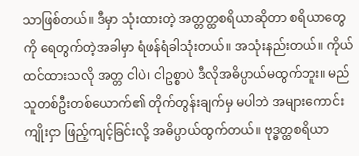သာဖြစ်တယ်။ ဒီမှာ သုံးထားတဲ့ အတ္တတ္ထစရိယာဆိုတာ စရိယာတွေကို ရေတွက်တဲ့အခါမှာ ရံဖန်ရံခါသုံးတယ်။ အသုံးနည်းတယ်။ ကိုယ်ထင်ထားသလို အတ္တ ငါပဲ၊ ငါဥစ္စာပဲ ဒီလိုအဓိပ္ပာယ်မထွက်ဘူး။ မည်သူတစ်ဦးတစ်ယောက်၏ တိုက်တွန်းချက်မှ မပါဘဲ အများကောင်းကျိုးငှာ ဖြည့်ကျင့်ခြင်းလို့ အဓိပ္ပာယ်ထွက်တယ်။ ဗုဒ္ဓတ္ထစရိယာ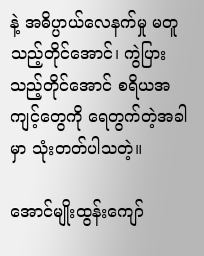နဲ့ အဓိပ္ပာယ်လေနက်မှု မတူသည့်တိုင်အောင်၊ ကွဲပြားသည့်တိုင်အောင် စရိယအကျင့်တွေကို ရေတွက်တဲ့အခါမှာ သုံးတတ်ပါသတဲ့။

အောင်မျိုးထွန်းကျော်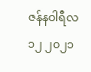ဇန်နဝါရီလ ၁၂ ၂၀၂၁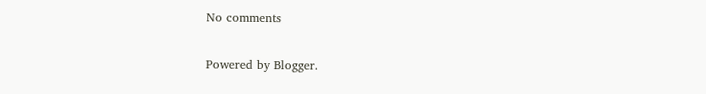No comments

Powered by Blogger.